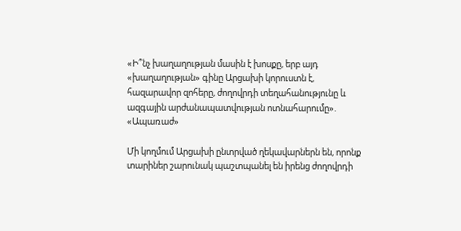«Ի՞նչ խաղաղության մասին է խոսքը, երբ այդ «խաղաղության» գինը Արցախի կորուստն է, հազարավոր զոհերը, ժողովրդի տեղահանությունը և ազգային արժանապատվության ոտնահարումը». «Ապառաժ»

Մի կողմում Արցախի ընտրված ղեկավարներն են, որոնք տարիներ շարունակ պաշտպանել են իրենց ժողովրդի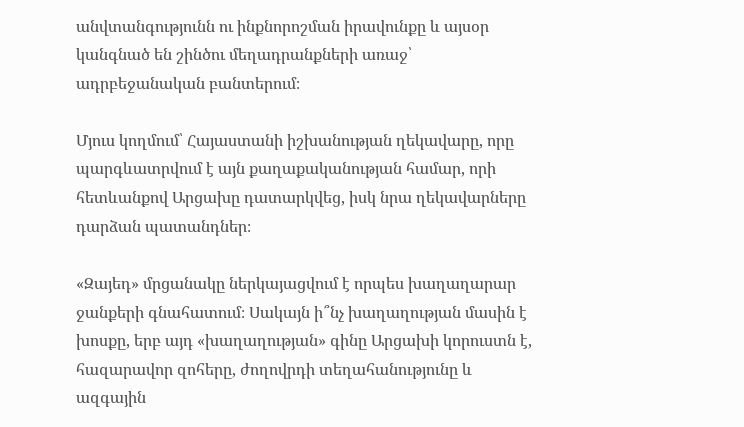անվտանգությունն ու ինքնորոշման իրավունքը և այսօր կանգնած են շինծու մեղադրանքների առաջ՝ ադրբեջանական բանտերում։

Մյուս կողմում՝ Հայաստանի իշխանության ղեկավարը, որը պարգևատրվում է այն քաղաքականության համար, որի հետևանքով Արցախը դատարկվեց, իսկ նրա ղեկավարները դարձան պատանդներ։

«Զայեդ» մրցանակը ներկայացվում է որպես խաղաղարար ջանքերի գնահատում։ Սակայն ի՞նչ խաղաղության մասին է խոսքը, երբ այդ «խաղաղության» գինը Արցախի կորուստն է, հազարավոր զոհերը, ժողովրդի տեղահանությունը և ազգային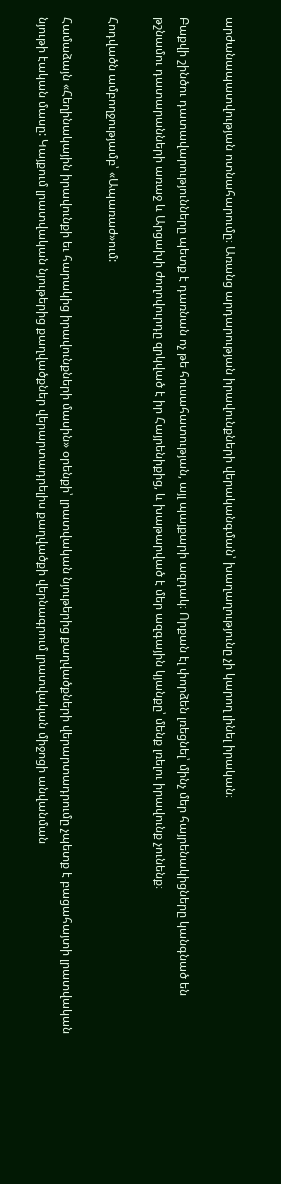արժանապատվության ոտնահարումը։ Առանց արդարության իրավունքների վերականգման՝ խաղաղությունը չի կարող լինել իրական։

Բաքվի շինծու դատավարությունները պետք է դառնան ոչ թե հուսահատության, այլ պայքարի ազդակ։ Որքան էլ փորձեն լռեցնել՝ մինչ մեր հայրենակիցները կանգնած են թշնամու դատարանների առաջ և Արցախի ժողովուրդը զրկված է իր Հայրենիքից, և խաթարված է մեր ազգային կյանքը՝ մենք լռելու իրավունք չունենք։

Հոդվածն ամբողջությամբ՝ «Ապառաժ»ում:

Համաձայն «Հեղինակային իրավունքի եւ հարակից իրավունքների մասին» օրենքի՝ լրատվական նյութերից քաղվածքների վերարտադրումը չպետք է բացահայտի լրատվական նյութի էական մասը: Կայքում լրատվական նյութերից քաղվածքներ վերարտադրելիս քաղվածքի վերնագրում լրատվական միջոցի անվանման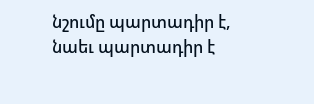նշումը պարտադիր է, նաեւ պարտադիր է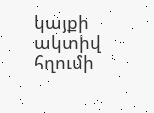կայքի ակտիվ հղումի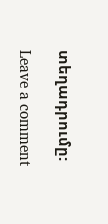տեղադրումը:

Leave a comment